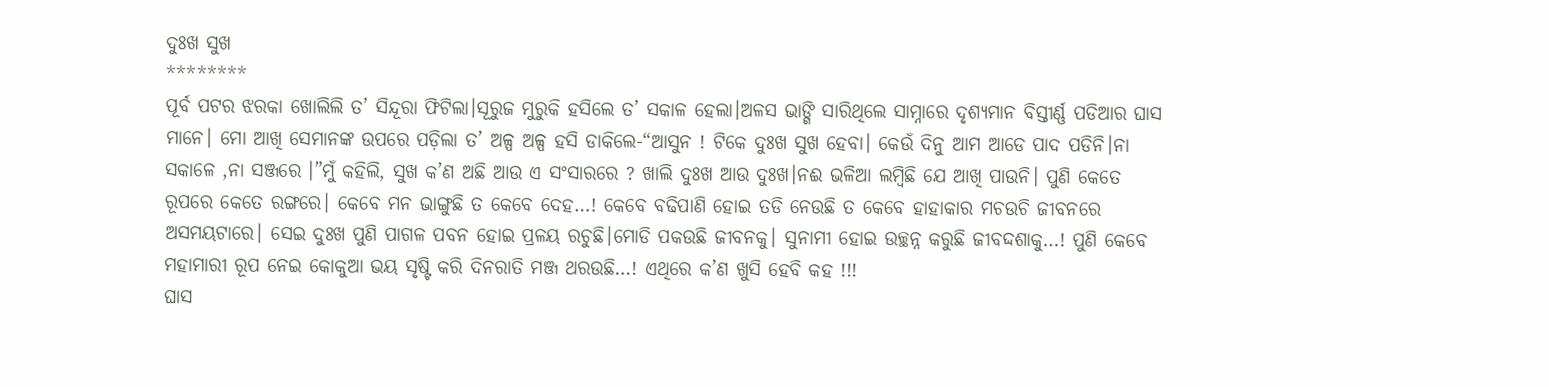ଦୁଃଖ ସୁଖ
********
ପୂର୍ବ ପଟର ଝରକା ଖୋଲିଲି ତ’ ସିନ୍ଦୂରା ଫିଟିଲା।ସୂରୁଜ ମୁରୁକି ହସିଲେ ତ’ ସକାଳ ହେଲା।ଅଳସ ଭାଙ୍ଗି ସାରିଥିଲେ ସାମ୍ନାରେ ଦୃଶ୍ୟମାନ ବିସ୍ତୀର୍ଣ୍ଣ ପଡିଆର ଘାସ ମାନେ। ମୋ ଆଖି ସେମାନଙ୍କ ଉପରେ ପଡ଼ିଲା ତ’ ଅଳ୍ପ ଅଳ୍ପ ହସି ଡାକିଲେ-“ଆସୁନ ! ଟିକେ ଦୁଃଖ ସୁଖ ହେବା। କେଉଁ ଦିନୁ ଆମ ଆଡେ ପାଦ ପଡିନି।ନା ସକାଳେ ,ନା ସଞ୍ଜରେ ।”ମୁଁ କହିଲି, ସୁଖ କ’ଣ ଅଛି ଆଉ ଏ ସଂସାରରେ ? ଖାଲି ଦୁଃଖ ଆଉ ଦୁଃଖ।ନଈ ଭଳିଆ ଲମ୍ବିଛି ଯେ ଆଖି ପାଉନି। ପୁଣି କେତେ ରୂପରେ କେତେ ରଙ୍ଗରେ। କେବେ ମନ ଭାଙ୍ଗୁଛି ତ କେବେ ଦେହ…! କେବେ ବଢିପାଣି ହୋଇ ତଡି ନେଉଛି ତ କେବେ ହାହାକାର ମଚଉଚି ଜୀବନରେ ଅସମୟଟାରେ। ସେଇ ଦୁଃଖ ପୁଣି ପାଗଳ ପବନ ହୋଇ ପ୍ରଳୟ ରଚୁଛି।ମୋଡି ପକଉଛି ଜୀବନକୁ। ସୁନାମୀ ହୋଇ ଉଚ୍ଛନ୍ନ କରୁଛି ଜୀବଦ୍ଦଶାକୁ…! ପୁଣି କେବେ ମହାମାରୀ ରୂପ ନେଇ କୋକୁଆ ଭୟ ସୃଷ୍ଟି କରି ଦିନରାତି ମଞ୍ଜ ଥରଉଛି…! ଏଥିରେ କ’ଣ ଖୁସି ହେବି କହ !!!
ଘାସ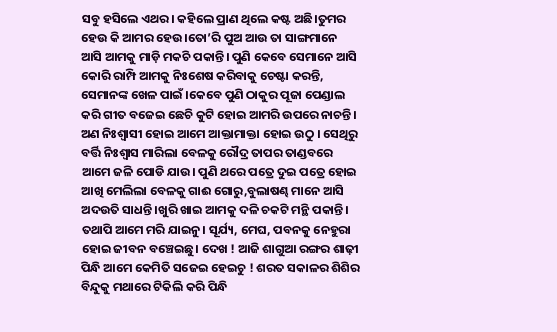ସବୁ ହସିଲେ ଏଥର। କହିଲେ ପ୍ରାଣ ଥିଲେ କଷ୍ଟ ଅଛି।ତୁମର ହେଉ କି ଆମର ହେଉ।ତୋ’ରି ପୁଅ ଆଉ ତା ସାଙ୍ଗମାନେ ଆସି ଆମକୁ ମାଡ଼ି ମକଚି ପକାନ୍ତି। ପୁଣି କେବେ ସେମାନେ ଆସି କୋରି ରାମ୍ପି ଆମକୁ ନିଃଶେଷ କରିବାକୁ ଚେଷ୍ଟା କରନ୍ତି, ସେମାନଙ୍କ ଖେଳ ପାଇଁ ।କେବେ ପୁଣି ଠାକୁର ପୂଜା ପେଣ୍ଡାଲ କରି ଗୀତ ବଜେଇ ଛେଚି କୁଟି ହୋଇ ଆମରି ଉପରେ ନାଚନ୍ତି। ଅଣ ନିଃଶ୍ବାସୀ ହୋଇ ଆମେ ଆକ୍ତାମାକ୍ତା ହୋଇ ଉଠୁ । ସେଥିରୁ ବର୍ତ୍ତି ନିଃଶ୍ବାସ ମାରିଲା ବେଳକୁ ରୌଦ୍ର ତାପର ତାଣ୍ଡବରେ ଆମେ ଜଳି ପୋଡି ଯାଉ। ପୁଣି ଥରେ ପତ୍ରେ ଦୁଇ ପତ୍ରେ ହୋଇ ଆଖି ମେଲିଲା ବେଳକୁ ଗାଈ ଗୋରୁ,ବୁଲାଷଣ୍ଢ ମାନେ ଆସି ଅଦଉତି ସାଧନ୍ତି।ଖୁରି ଖାଇ ଆମକୁ ଦଳି ଚକଟି ମନ୍ଥି ପକାନ୍ତି।
ତଥାପି ଆମେ ମରି ଯାଇନୁ। ସୂର୍ଯ୍ୟ, ମେଘ, ପବନକୁ ନେହୁରା ହୋଇ ଜୀବନ ବଞ୍ଚେଇଛୁ। ଦେଖ ! ଆଜି ଶାଗୁଆ ରଙ୍ଗର ଶାଢ଼ୀ ପିନ୍ଧି ଆମେ କେମିତି ସଜେଇ ହେଇଚୁ ! ଶରତ ସକାଳର ଶିଶିର ବିନ୍ଦୁକୁ ମଥାରେ ଟିକିଲି କରି ପିନ୍ଧି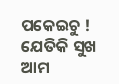ପକେଇଚୁ ! ଯେତିକି ସୁଖ ଆମ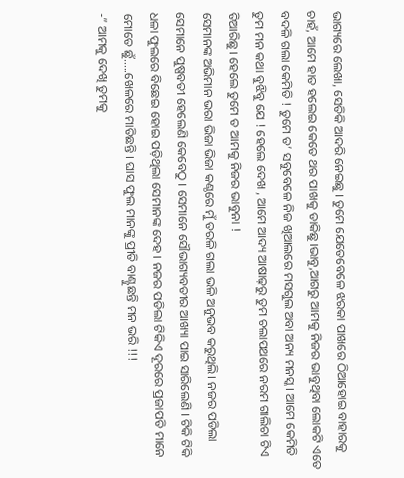ଭାଗ୍ୟରେ ଲେଖା, ସେତିକି ଆଦରି ନେଇଛୁ । ତୁମେ ଯେତେବେଳେ ଝରକା ପାଖରେ ଠିଆହୋଇ ବାହାରକୁ ଚାହଁ, ଆମେ ହାତ ହଲେଇ କେତେ ଥର ପାଖକୁ ଡାକିଛୁ।ଭାବୁ,ଆଗରୁ ଆମକୁ ନିଜର ଭାବୁଥିବା ଲୋକଟି ଏତେ ବଦଳି ଗଲା କେମିତି ! ତୁମେ ତ’ ସବୁବେଳେ ନିଜ ଖିଆଲରେ ମସଗୁଲ ଅବା ଅନ୍ୟ ମନସ୍କ। ଆମେ କେମିତି ତୁମ ମନ କଥା ବୁଝିବୁ ଯେ ! ହେଲେ ଦେଖ , ଆମେ ଆଦ୍ୟ ଆଷାଢ଼ରୁ ତୁମ ଚଲାପଥରେ ନରମ ଗାଲିଚା ଟିଏ ତିଆରିଛୁ। ହେଲେ ତୁମେ ତ ଆମକୁ ନିଜର ଭାବୁନା !
ସେମାନଙ୍କ ଅଭିମାନ ଭରା ଭିଜା ଭିଜା କଣ୍ଠରେ ମୁଁ ତରଳି ଗଲା ଭଳି ଅନୁଭବ କରୁଥିଲି। ନଜର ପଡିଲା ସେମାନେ ପୁଷ୍ପବତୀ ହେଲେଣି କେବେଠୁ । ସେମାନେ ସୌଭାଗ୍ୟବତୀର ଆଖ୍ୟା ପାଇ ସାରିଲେଣି । ଟିକି ଟିକି ଧଳା ଫୁଲରେ ବିଛେଇ ହୋଇ ପଡ଼ିଥିଲା ସେମାନଙ୍କ ଦେହ । ନଜର ପଡିଲା ଟିକିଏ ଦୂରରେ ପ୍ରଜାପତି ମାନେ ମୋତେ ଛୁଁ…..ଖେଳରେ ମାତିଛନ୍ତି । ଘାସ ଫୁଲ ମାନଙ୍କୁ ପ୍ରୀତି ବାଣ୍ଟୁଛନ୍ତି ମନ ଭରି !!!
-” ଆମକୁ ଦେଖି ତୁମକୁ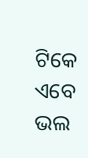ଟିକେ ଏବେ ଭଲ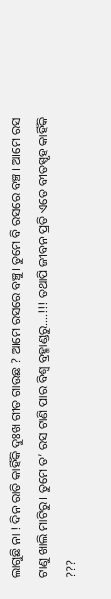ଲାଗୁଛି ନା ! ଦିନ ରାତି କାହିଁକି ଦୁଃଖ ଗୀତ ଗାଉଛ ? ଆମେ ରସରେ ବଞ୍ଚୁ। ତୁମେ ବି ରସରେ ବଞ୍ଚ । ଆମେ ରସ ଟାଣୁ ଖାଲି ମାଟିରୁ। ତୁମେ ତ’ ରସ ଟାଣି ପାର ବିଶ୍ବ ବ୍ରହ୍ମାଣ୍ଡରୁ….!!! ତଥାପି ଜୀବନ ପ୍ରତି ଏତେ ବୀତସ୍ପୃହ କାହିଁକି ???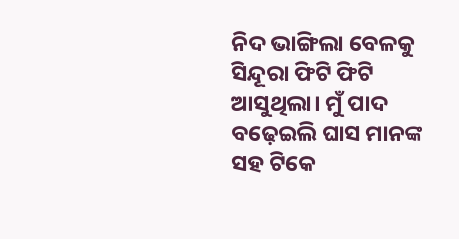ନିଦ ଭାଙ୍ଗିଲା ବେଳକୁ ସିନ୍ଦୂରା ଫିଟି ଫିଟି ଆସୁଥିଲା। ମୁଁ ପାଦ ବଢ଼େଇଲି ଘାସ ମାନଙ୍କ ସହ ଟିକେ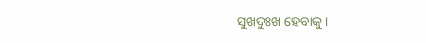ସୁଖଦୁଃଖ ହେବାକୁ ।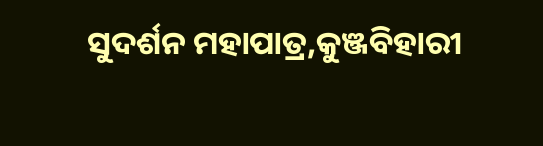ସୁଦର୍ଶନ ମହାପାତ୍ର,କୁଞ୍ଜବିହାରୀ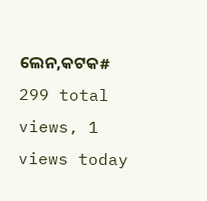ଲେନ,କଟକ#
299 total views, 1 views today